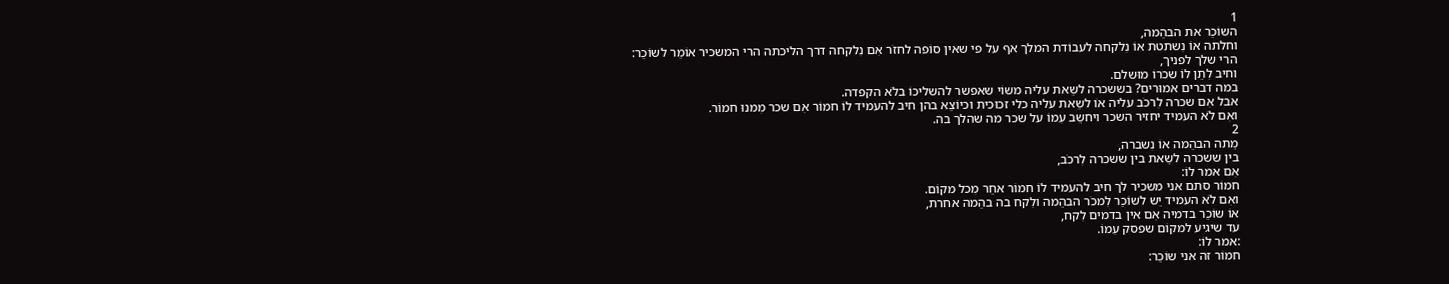1
השוֹכֵר את הבהֵמה,
וחלתה אוֹ נִשתטת אוֹ נִלקחה לעבוֹדת המלך אף על פי שאין סוֹפה לחזֹר אִם נִלקחה דרך הליכתה הרי המשכיר אוֹמֵר לשוֹכֵר:
הרי שלך לפניך,
וחיב לִתֵן לוֹ שכרוֹ מוּשלם.
במה דברים אמוּרים? בששכרה לשֵאת עליה משוֹי שאפשר להשליכוֹ בלֹא הקפדה.
אבל אִם שכרה לִרכֹב עליה אוֹ לשֵאת עליה כלי זכוּכית וכיוֹצֵא בהן חיב להעמיד לוֹ חמוֹר אִם שכר מִמנוּ חמוֹר.
ואִם לֹא העמיד יחזיר השכר ויחשֵב עִמוֹ על שכר מה שהלך בה.
2
מֵתה הבהֵמה אוֹ נִשברה,
בין ששכרה לשֵאת בין ששכרה לִרכֹב,
אִם אמר לוֹ:
חמוֹר סתם אני משכיר לך חיב להעמיד לוֹ חמוֹר אחֵר מִכל מקוֹם.
ואִם לֹא העמיד יֵש לשוֹכֵר לִמכֹר הבהֵמה ולִקח בה בהֵמה אחרת,
אוֹ שוֹכֵר בדמיה אִם אין בדמים לִקח,
עד שיגיע למקוֹם שפסק עִמוֹ.
:אמר לוֹ:
חמוֹר זה אני שוֹכֵר: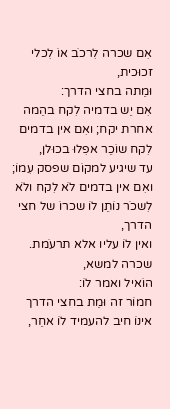אִם שכרה לִרכֹב אוֹ לִכלי זכוּכית,
וּמֵתה בחצי הדרך:
אִם יֵש בדמיה לִקח בהֵמה אחרת יקח; ואִם אין בדמים לִקח שוֹכֵר אפִלוּ בכוּלן,
עד שיגיע למקוֹם שפסק עִמוֹ; ואִם אין בדמים לֹא לִקח ולֹא לִשכֹר נוֹתֵן לוֹ שכרוֹ של חצי הדרך,
ואין לוֹ עליו אלא תרעֹמת.
שכרה למשא,
הוֹאיל ואמר לוֹ:
חמוֹר זה וּמֵת בחצי הדרך אינוֹ חיב להעמיד לוֹ אחֵר,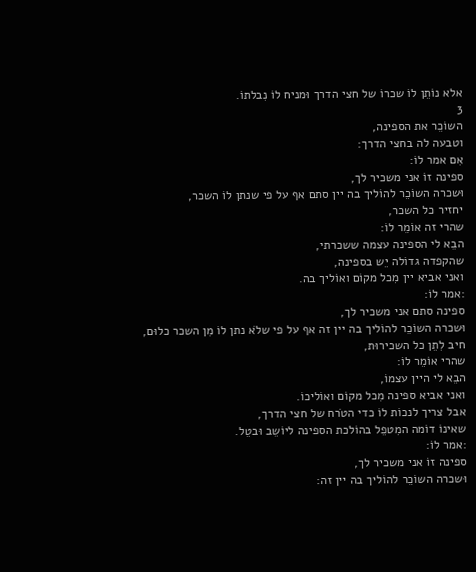אלא נוֹתֵן לוֹ שכרוֹ של חצי הדרך וּמניח לוֹ נִבלתוֹ.
3
השוֹכֵר את הספינה,
וטבעה לה בחצי הדרך:
אִם אמר לוֹ:
ספינה זוֹ אני משכיר לך,
וּשכרה השוֹכֵר להוֹליך בה יין סתם אף על פי שנתן לוֹ השכר,
יחזיר כל השכר,
שהרי זה אוֹמֵר לוֹ:
הבֵא לי הספינה עצמה ששכרתי,
שהקפדה גדוֹלה יֵש בספינה,
ואני אביא יין מִכל מקוֹם ואוֹליך בה.
:אמר לוֹ:
ספינה סתם אני משכיר לך,
וּשכרה השוֹכֵר להוֹליך בה יין זה אף על פי שלֹא נתן לוֹ מִן השכר כלוּם,
חיב לִתֵן כל השכירוּת,
שהרי אוֹמֵר לוֹ:
הבֵא לי היין עצמוֹ,
ואני אביא ספינה מִכל מקוֹם ואוֹליכוֹ.
אבל צריך לנכוֹת לוֹ כדי הטֹרח של חצי הדרך,
שאינוֹ דוֹמה המִטפֵל בהוֹלכת הספינה ליוֹשֵב וּבטֵל.
:אמר לוֹ:
ספינה זוֹ אני משכיר לך,
וּשכרה השוֹכֵר להוֹליך בה יין זה: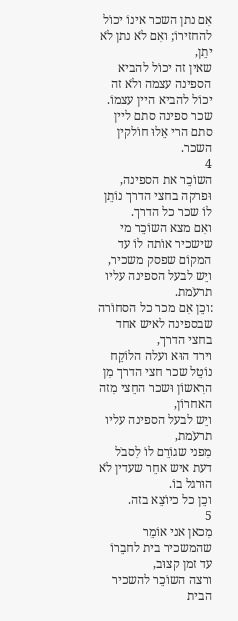אִם נתן השכר אינוֹ יכוֹל להחזירוֹ; ואִם לֹא נתן לֹא יתֵן,
שאין זה יכוֹל להביא הספינה עצמה ולֹא זה יכוֹל להביא היין עצמוֹ.
שכר ספינה סתם ליין סתם הרי אֵלוּ חוֹלקין השכר.
4
השוֹכֵר את הספינה,
וּפרקה בחצי הדרך נוֹתֵן לוֹ שכר כל הדרך.
ואִם מצא השוֹכֵר מי שישכיר אוֹתה לוֹ עד המקוֹם שפסק משכיר,
ויֵש לבעל הספינה עליו תרעֹמת.
:וכֵן אִם מכר כל הסחוֹרה שבספינה לאיש אחד בחצי הדרך,
וירד הוּא ועלה הלוֹקֵח נוֹטֵל שכר חצי הדרך מִן הרִאשוֹן וּשכר החֵצי מִזה האחרוֹן,
ויֵש לבעל הספינה עליו תרעֹמת,
מִפני שגוֹרֵם לוֹ לִסבֹל דעת איש אחֵר שעדין לֹא הוּרגל בוֹ.
וכֵן כל כיוֹצֵא בזה.
5
מִכאן אני אוֹמֵר שהמשכיר בית לחבֵרוֹ עד זמן קצוּב,
ורצה השוֹכֵר להשכיר הבית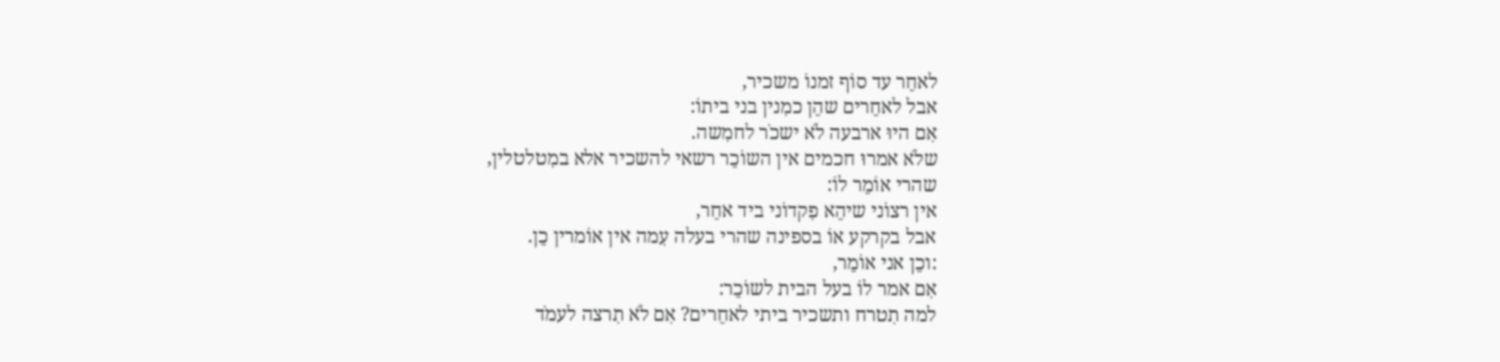לאחֵר עד סוֹף זמנוֹ משכיר,
אבל לאחֵרים שהֵן כמִנין בני ביתוֹ:
אִם היוּ ארבעה לֹא ישכֹר לחמִשה.
שלֹא אמרוּ חכמים אין השוֹכֵר רשאי להשכיר אלא במִטלטלין,
שהרי אוֹמֵר לוֹ:
אין רצוֹני שיהֵא פִקדוֹני ביד אחֵר,
אבל בקרקע אוֹ בספינה שהרי בעלה עִמה אין אוֹמרין כֵן.
:וכֵן אני אוֹמֵר,
אִם אמר לוֹ בעל הבית לשוֹכֵר:
למה תִטרח ותשכיר ביתי לאחֵרים? אִם לֹא תִרצה לעמֹד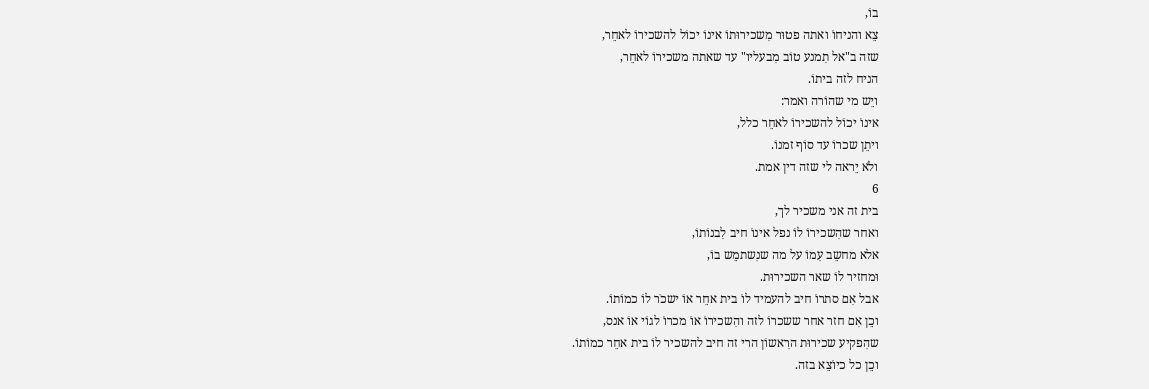בוֹ,
צֵא והניחוֹ ואתה פטוּר מִשכירוּתוֹ אינוֹ יכוֹל להשכירוֹ לאחֵר,
שזה ב"אל תִמנע טוֹב מִבעליו" עד שאתה משכירוֹ לאחֵר,
הניח לזה ביתוֹ.
ויֵש מי שהוֹרה ואמר:
אינוֹ יכוֹל להשכירוֹ לאחֵר כלל,
ויתֵן שכרוֹ עד סוֹף זמנוֹ.
ולֹא יֵראה לי שזה דין אמת.
6
בית זה אני משכיר לך,
ואחר שהִשכירוֹ לוֹ נפל אינוֹ חיב לִבנוֹתוֹ,
אלא מחשֵב עִמוֹ על מה שנִשתמֵש בוֹ,
וּמחזיר לוֹ שאר השכירוּת.
אבל אִם סתרוֹ חיב להעמיד לוֹ בית אחֵר אוֹ ישכֹר לוֹ כמוֹתוֹ.
וכֵן אִם חזר אחר ששכרוֹ לזה והִשכירוֹ אוֹ מכרוֹ לגוֹי אוֹ אנס,
שהִפקיע שכירוּת הרִאשוֹן הרי זה חיב להשכיר לוֹ בית אחֵר כמוֹתוֹ.
וכֵן כל כיוֹצֵא בזה.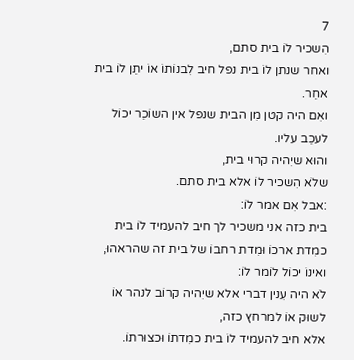7
הִשכיר לוֹ בית סתם,
ואחר שנתן לוֹ בית נפל חיב לִבנוֹתוֹ אוֹ יתֵן לוֹ בית אחֵר.
ואִם היה קטן מִן הבית שנפל אין השוֹכֵר יכוֹל לעכֵב עליו.
והוּא שיִהיה קרוּי בית,
שלֹא הִשכיר לוֹ אלא בית סתם.
:אבל אִם אמר לוֹ:
בית כזה אני משכיר לך חיב להעמיד לוֹ בית כמִדת ארכוֹ וּמִדת רחבוֹ של בית זה שהראהוּ,
ואינוֹ יכוֹל לוֹמר לוֹ:
לֹא היה עִנין דברי אלא שיִהיה קרוֹב לנהר אוֹ לשוּק אוֹ למרחץ כזה,
אלא חיב להעמיד לוֹ בית כמִדתוֹ וּכצוּרתוֹ.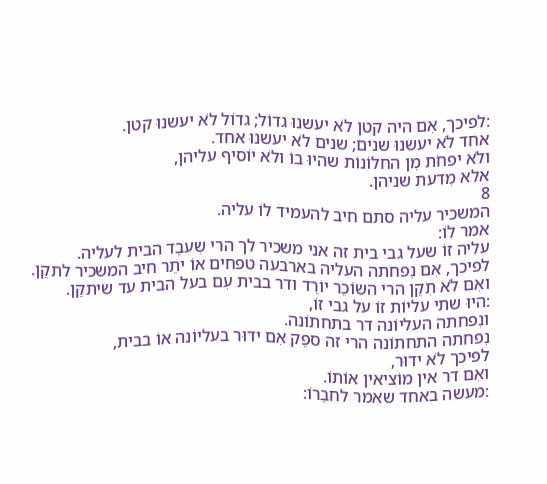:לפיכך, אִם היה קטן לֹא יעשנוּ גדוֹל; גדוֹל לֹא יעשנוּ קטן.
אחד לֹא יעשנוּ שנים; שנים לֹא יעשנוּ אחד.
ולֹא יפחֹת מִן החלוֹנוֹת שהיוּ בוֹ ולֹא יוֹסיף עליהן,
אלא מִדעת שניהן.
8
המשכיר עליה סתם חיב להעמיד לוֹ עליה.
אמר לוֹ:
עליה זוֹ שעל גבי בית זה אני משכיר לך הרי שִעבֵד הבית לעליה.
לפיכך, אִם נִפחתה העליה בארבעה טפחים אוֹ יתֵר חיב המשכיר לתקֵן.
ואִם לֹא תִקֵן הרי השוֹכֵר יוֹרֵד ודר בבית עִם בעל הבית עד שיתקֵן.
:היוּ שתי עליוֹת זוֹ על גבי זוֹ,
ונִפחתה העליוֹנה דר בתחתוֹנה.
נִפחתה התחתוֹנה הרי זה ספֵק אִם ידוּר בעליוֹנה אוֹ בבית,
לפיכך לֹא ידוּר,
ואִם דר אין מוֹציאין אוֹתוֹ.
:מעשה באחד שאמר לחבֵרוֹ: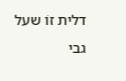דלית זוֹ שעל גבי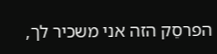הפרסֵק הזה אני משכיר לך,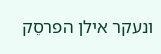ונעקר אילן הפרסֵק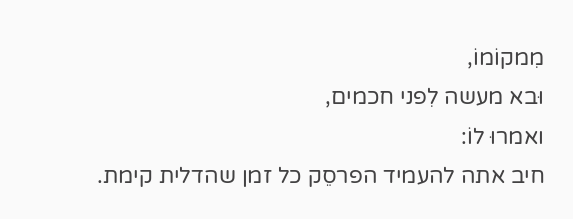מִמקוֹמוֹ,
וּבא מעשה לִפני חכמים,
ואמרוּ לוֹ:
חיב אתה להעמיד הפרסֵק כל זמן שהדלית קימת.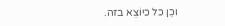וכֵן כל כיוֹצֵא בזה.